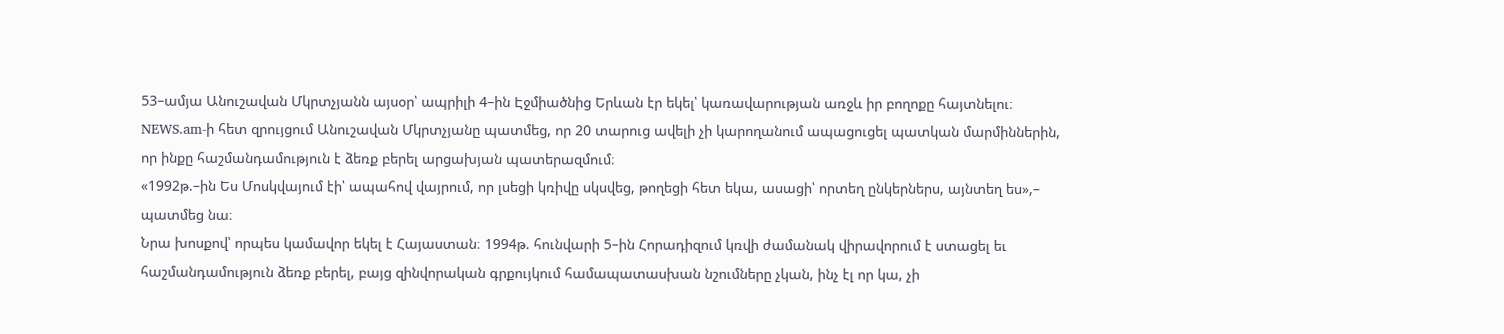53–ամյա Անուշավան Մկրտչյանն այսօր՝ ապրիլի 4–ին Էջմիածնից Երևան էր եկել՝ կառավարության առջև իր բողոքը հայտնելու։ NEWS.am-ի հետ զրույցում Անուշավան Մկրտչյանը պատմեց, որ 20 տարուց ավելի չի կարողանում ապացուցել պատկան մարմիններին, որ ինքը հաշմանդամություն է ձեռք բերել արցախյան պատերազմում։
«1992թ.–ին Ես Մոսկվայում էի՝ ապահով վայրում, որ լսեցի կռիվը սկսվեց, թողեցի հետ եկա, ասացի՝ որտեղ ընկերներս, այնտեղ ես»,– պատմեց նա։
Նրա խոսքով՝ որպես կամավոր եկել է Հայաստան։ 1994թ. հունվարի 5–ին Հորադիզում կռվի ժամանակ վիրավորում է ստացել եւ հաշմանդամություն ձեռք բերել, բայց զինվորական գրքույկում համապատասխան նշումները չկան, ինչ էլ որ կա, չի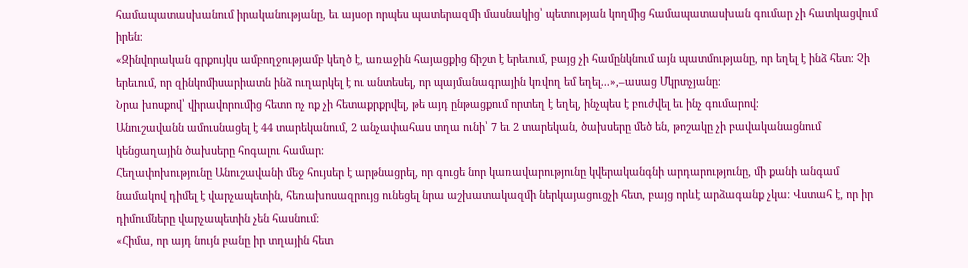համապատասխանում իրականությանը, եւ այսօր որպես պատերազմի մասնակից՝ պետության կողմից համապատասխան գումար չի հատկացվում իրեն։
«Զինվորական գրքույկս ամբողջությամբ կեղծ է, առաջին հայացքից ճիշտ է երեւում, բայց չի համընկնում այն պատմությանը, որ եղել է ինձ հետ։ Չի երեւում, որ զինկոմիսարիատն ինձ ուղարկել է ու անտեսել, որ պայմանագրային կռվող եմ եղել...»,–ասաց Մկրտչյանը։
Նրա խոսքով՝ վիրավորումից հետո ոչ ոք չի հետաքրքրվել, թե այդ ընթացքում որտեղ է եղել, ինչպես է բուժվել եւ ինչ գումարով։
Անուշավանն ամուսնացել է 44 տարեկանում, 2 անչափահաս տղա ունի՝ 7 եւ 2 տարեկան, ծախսերը մեծ են, թոշակը չի բավականացնում կենցաղային ծախսերը հոգալու համար։
Հեղափոխությունը Անուշավանի մեջ հույսեր է արթնացրել, որ գուցե նոր կառավարությունը կվերականգնի արդարությունը, մի քանի անգամ նամակով դիմել է վարչապետին, հեռախոսազրույց ունեցել նրա աշխատակազմի ներկայացուցչի հետ, բայց որևէ արձագանք չկա։ Վստահ է, որ իր դիմումները վարչապետին չեն հասնում։
«Հիմա, որ այդ նույն բանը իր տղային հետ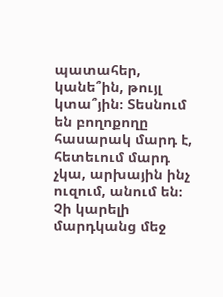պատահեր, կանե՞ին, թույլ կտա՞յին։ Տեսնում են բողոքողը հասարակ մարդ է, հետեւում մարդ չկա, արխային ինչ ուզում, անում են։ Չի կարելի մարդկանց մեջ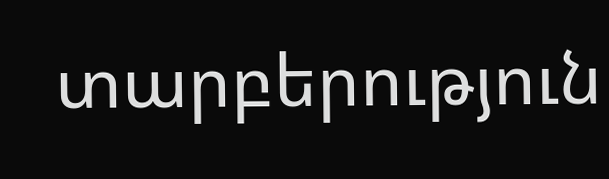տարբերություն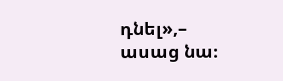դնել»,– ասաց նա։